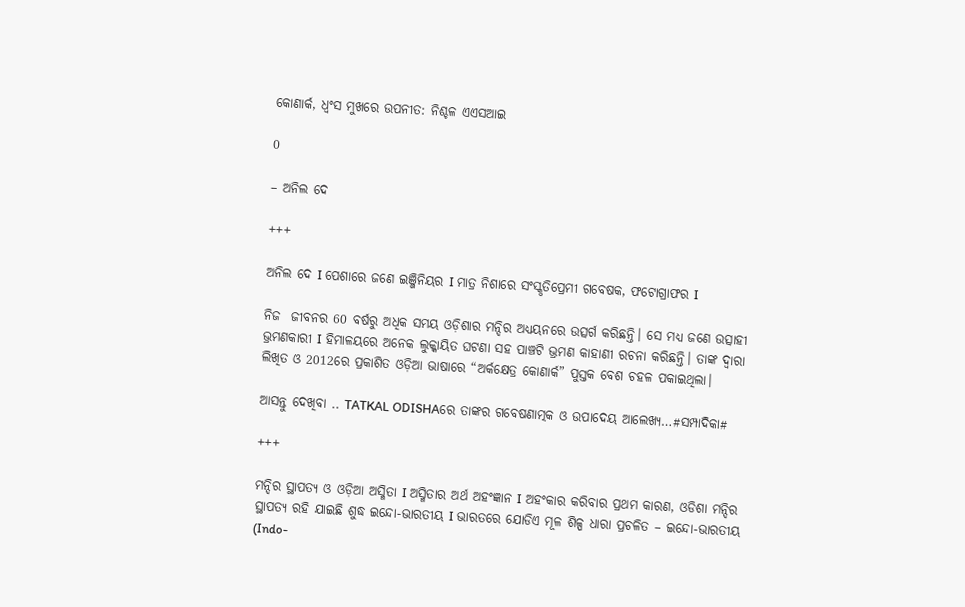କୋଣାର୍କ, ଧ୍ବଂସ ମୁଖରେ ଉପନୀତ: ନିଶ୍ଚଳ ଏଏସଆଇ

0

– ଅନିଲ ଦେ

+++

ଅନିଲ ଦେ I ପେଶାରେ ଜଣେ ଇଞ୍ଜିନିୟର I ମାତ୍ର ନିଶାରେ ସଂସ୍କୃତିପ୍ରେମୀ ଗବେଷକ, ଫଟୋଗ୍ରାଫର I

ନିଜ  ଜୀବନର 60 ବର୍ଷରୁ ଅଧିକ ସମୟ ଓଡ଼ିଶାର ମନ୍ଦିର ଅଧ୍ୟୟନରେ ଉତ୍ସର୍ଗ କରିଛନ୍ତି। ସେ ମଧ୍ୟ ଜଣେ ଉତ୍ସାହୀ ଭ୍ରମଣକାରୀ I ହିମାଳୟରେ ଅନେକ ଲୁକ୍କାୟିତ ଘଟଣା ସହ ପାଞ୍ଚଟି ଭ୍ରମଣ କାହାଣୀ ରଚନା କରିଛନ୍ତି। ତାଙ୍କ ଦ୍ୱାରା ଲିଖିତ ଓ 2012ରେ ପ୍ରକାଶିତ ଓଡ଼ିଆ ଭାଷାରେ “ଅର୍କକ୍ଷେତ୍ର କୋଣାର୍କ” ପୁସ୍ତକ ବେଶ ଚହଳ ପକାଇଥିଲା।

ଆସନ୍ତୁ ଦେଖିବା .. TATKAL ODISHAରେ ତାଙ୍କର ଗବେଷଣାତ୍ମକ ଓ ଉପାଦେୟ ଆଲେଖ୍ୟ…#ସମ୍ପାଦିକା#

+++

ମନ୍ଦିର ସ୍ଥାପତ୍ୟ ଓ ଓଡ଼ିଆ ଅସ୍ମିତା I ଅସ୍ମିତାର ଅର୍ଥ ଅହଂଜ୍ଞାନ I ଅହଂକାର କରିବାର ପ୍ରଥମ କାରଣ, ଓଡିଶା ମନ୍ଦିର ସ୍ଥାପତ୍ୟ ରହି ଯାଇଛି ଶୁଦ୍ଧ ଇନ୍ଦୋ-ଭାରତୀୟ I ଭାରତରେ ଯୋଡିଏ ମୂଳ ଶିଳ୍ପ ଧାରା ପ୍ରଚଳିତ – ଇନ୍ଦୋ-ଭାରତୀୟ (Indo-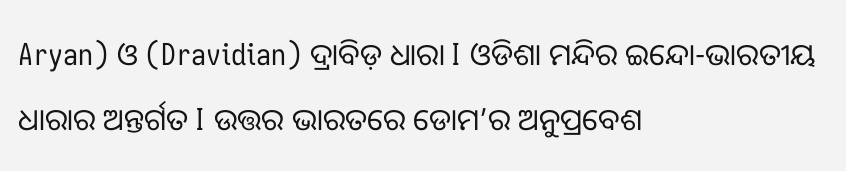Aryan) ଓ (Dravidian) ଦ୍ରାବିଡ଼ ଧାରା I ଓଡିଶା ମନ୍ଦିର ଇନ୍ଦୋ-ଭାରତୀୟ ଧାରାର ଅନ୍ତର୍ଗତ I ଉତ୍ତର ଭାରତରେ ଡୋମ’ର ଅନୁପ୍ରବେଶ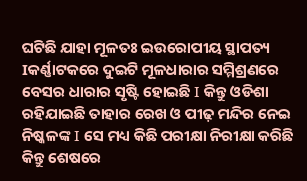ଘଟିଛି ଯାହା ମୂଳତଃ ଇଉରୋପୀୟ ସ୍ଥାପତ୍ୟ Iକର୍ଣ୍ଣାଟକରେ ଦୁଇଟି ମୂଳଧାରାର ସମ୍ମିଶ୍ରଣରେ ବେସର ଧାରାର ସୃଷ୍ଟି ହୋଇଛି I କିନ୍ତୁ ଓଡିଶା ରହିଯାଇଛି ତାହାର ରେଖ ଓ ପୀଢ଼ ମନ୍ଦିର ନେଇ ନିଷ୍କଳଙ୍କ I ସେ ମଧ୍ୟ କିଛି ପରୀକ୍ଷା ନିରୀକ୍ଷା କରିଛି କିନ୍ତୁ ଶେଷରେ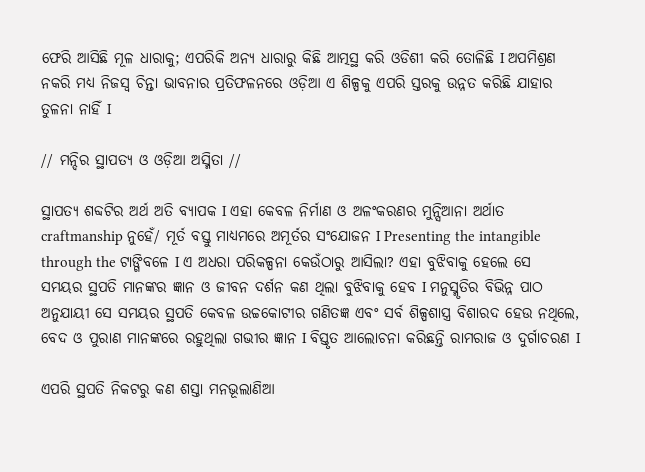ଫେରି ଆସିଛି ମୂଳ ଧାରାକୁ; ଏପରିକି ଅନ୍ୟ ଧାରାରୁ କିଛି ଆତ୍ମସ୍ଥ କରି ଓଡିଶୀ କରି ତୋଳିଛି I ଅପମିଶ୍ରଣ ନକରି ମଧ୍ୟ ନିଜସ୍ୱ ଚିନ୍ତା ଭାବନାର ପ୍ରତିଫଳନରେ ଓଡ଼ିଆ ଏ ଶିଳ୍ପକୁ ଏପରି ସ୍ତରକୁ ଉନ୍ନତ କରିଛି ଯାହାର ତୁଳନା ନାହିଁ I

// ମନ୍ଦିର ସ୍ଥାପତ୍ୟ ଓ ଓଡ଼ିଆ ଅସ୍ମିତା //

ସ୍ଥାପତ୍ୟ ଶବ୍ଦଟିର ଅର୍ଥ ଅତି ବ୍ୟାପକ I ଏହା କେବଳ ନିର୍ମାଣ ଓ ଅଳଂକରଣର ମୁନ୍ସିଆନା ଅର୍ଥାତ craftmanship ନୁହେଁ/ ମୂର୍ତ ବସ୍ତୁ ମାଧ୍ୟମରେ ଅମୂର୍ତର ସଂଯୋଜନ I Presenting the intangible through the ଟାଙ୍ଗିବଳେ I ଏ ଅଧରା ପରିକଳ୍ପନା କେଉଁଠାରୁ ଆସିଲା? ଏହା ବୁଝିବାକୁ ହେଲେ ସେ ସମୟର ସ୍ଥପତି ମାନଙ୍କର ଜ୍ଞାନ ଓ ଜୀବନ ଦର୍ଶନ କଣ ଥିଲା ବୁଝିବାକୁ ହେବ I ମନୁସ୍ମୃତିର ବିଭିନ୍ନ ପାଠ ଅନୁଯାୟୀ ସେ ସମୟର ସ୍ଥପତି କେବଳ ଉଚ୍ଚକୋଟୀର ଗଣିତଜ୍ଞ ଏବଂ ସର୍ବ ଶିଳ୍ପଶାସ୍ତ୍ର ବିଶାରଦ ହେଉ ନଥିଲେ, ବେଦ ଓ ପୁରାଣ ମାନଙ୍କରେ ରହୁଥିଲା ଗଭୀର ଜ୍ଞାନ I ବିସ୍ତୃତ ଆଲୋଚନା କରିଛନ୍ତି ରାମରାଜ ଓ ଦୁର୍ଗାଚରଣ I

ଏପରି ସ୍ଥପତି ନିକଟରୁ କଣ ଶସ୍ତା ମନଭୂଲାଣିଆ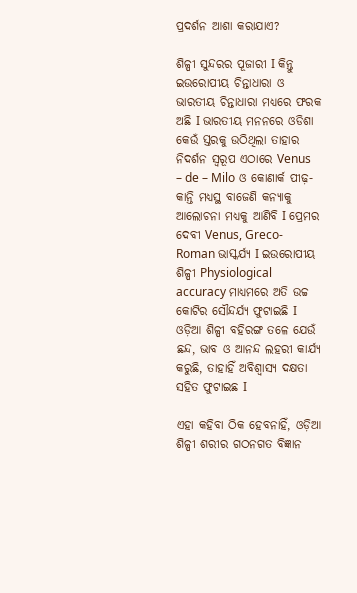ପ୍ରଦର୍ଶନ ଆଶା କରାଯାଏ?

ଶିଳ୍ପୀ ସୁନ୍ଦରର ପୂଜାରୀ I କିନ୍ତୁ ଇଉରୋପୀୟ ଚିନ୍ତାଧାରା ଓ ଭାରତୀୟ ଚିନ୍ତାଧାରା ମଧ୍ୟରେ ଫରକ ଅଛି I ଭାରତୀୟ ମନନରେ ଓଡିଶା କେଉଁ ସ୍ତରକୁ ଉଠିଥିଲା ତାହାର ନିଦର୍ଶନ ସ୍ୱରୂପ ଏଠାରେ Venus – de – Milo ଓ କୋଣାର୍କ ପୀଢ଼-କାନ୍ତି ମଧ୍ୟସ୍ଥ ବାଜେଣି କନ୍ୟାକୁ ଆଲୋଚନା ମଧ୍ୟକୁ ଆଣିବି I ପ୍ରେମର ଦେବୀ Venus, Greco-Roman ଭାସ୍କର୍ଯ୍ୟ I ଇଉରୋପୀୟ ଶିଳ୍ପୀ Physiological accuracy ମାଧ୍ୟମରେ ଅତି ଉଚ୍ଚ କୋଟିର ସୌନ୍ଦର୍ଯ୍ୟ ଫୁଟାଇଛି I ଓଡ଼ିଆ ଶିଳ୍ପୀ ବହିରଙ୍ଗ ତଳେ ଯେଉଁ ଛନ୍ଦ, ଭାବ ଓ ଆନନ୍ଦ ଲହରୀ କାର୍ଯ୍ୟ କରୁଛି, ତାହାହିଁ ଅବିଶ୍ବାସ୍ୟ ଦକ୍ଷତା ସହିତ ଫୁଟାଇଛ I

ଏହା କହିବା ଠିକ ହେବନାହିଁ, ଓଡ଼ିଆ ଶିଳ୍ପୀ ଶରୀର ଗଠନଗତ ବିଜ୍ଞାନ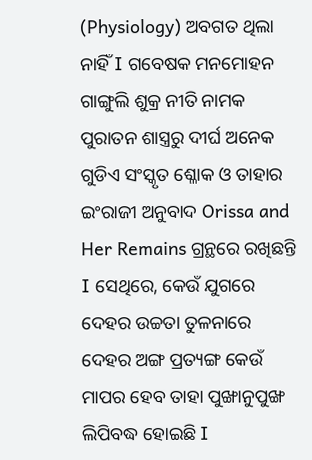(Physiology) ଅବଗତ ଥିଲା ନାହିଁ I ଗବେଷକ ମନମୋହନ ଗାଙ୍ଗୁଲି ଶୁକ୍ର ନୀତି ନାମକ ପୁରାତନ ଶାସ୍ତ୍ରରୁ ଦୀର୍ଘ ଅନେକ ଗୁଡିଏ ସଂସ୍କୃତ ଶ୍ଳୋକ ଓ ତାହାର ଇଂରାଜୀ ଅନୁବାଦ Orissa and Her Remains ଗ୍ରନ୍ଥରେ ରଖିଛନ୍ତି I ସେଥିରେ, କେଉଁ ଯୁଗରେ ଦେହର ଉଚ୍ଚତା ତୁଳନାରେ ଦେହର ଅଙ୍ଗ ପ୍ରତ୍ୟଙ୍ଗ କେଉଁ ମାପର ହେବ ତାହା ପୁଙ୍ଖାନୁପୁଙ୍ଖ ଲିପିବଦ୍ଧ ହୋଇଛି I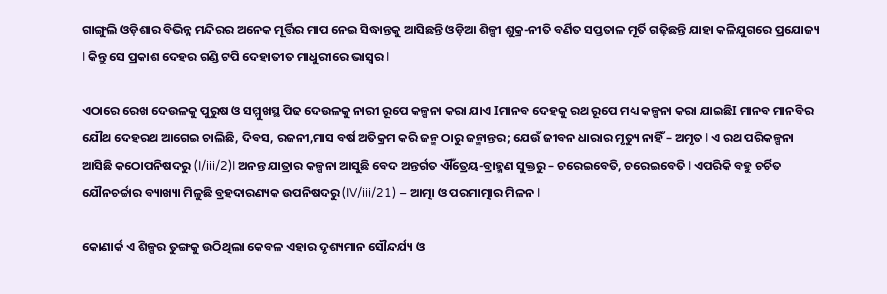ଗାଙ୍ଗୁଲି ଓଡ଼ିଶାର ବିଭିନ୍ନ ମନ୍ଦିରର ଅନେକ ମୂର୍ତ୍ତିର ମାପ ନେଇ ସିଦ୍ଧାନ୍ତକୁ ଆସିଛନ୍ତି ଓଡ଼ିଆ ଶିଳ୍ପୀ ଶୁକ୍ର-ନୀତି ବର୍ଣିତ ସପ୍ତତାଳ ମୂର୍ତି ଗଢ଼ିଛନ୍ତି ଯାହା କଳିଯୁଗରେ ପ୍ରଯୋଜ୍ୟ I କିନ୍ତୁ ସେ ପ୍ରକାଶ ଦେହର ଗଣ୍ଡି ଟପି ଦେହାତୀତ ମାଧୁରୀରେ ଭାସ୍ୱର I

ଏଠାରେ ରେଖ ଦେଉଳକୁ ପୁରୁଷ ଓ ସମ୍ମୁଖସ୍ଥ ପିଢ ଦେଉଳକୁ ନାରୀ ରୂପେ କଳ୍ପନା କରା ଯାଏ Iମାନବ ଦେହକୁ ରଥ ରୂପେ ମଧ୍ୟ କଳ୍ପନା କରା ଯାଇଛିI ମାନବ ମାନବିର ଯୌଥ ଦେହରଥ ଆଗେଇ ଚାଲିଛି, ଦିବସ, ରଜନୀ,ମାସ ବର୍ଷ ଅତିକ୍ରମ କରି ଜନ୍ମ ଠାରୁ ଜନ୍ମାନ୍ତର; ଯେଉଁ ଜୀବନ ଧାରାର ମୃତ୍ୟୁ ନାହିଁ – ଅମୃତ I ଏ ରଥ ପରିକଳ୍ପନା ଆସିଛି କଠୋପନିଷଦରୁ (I/iii/2)I ଅନନ୍ତ ଯାତ୍ରାର କଳ୍ପନା ଆସୁଛି ବେଦ ଅନ୍ତର୍ଗତ ଐଁତ୍ରେୟ-ବ୍ରାହ୍ମଣ ସୁକ୍ତରୁ – ଚରେଇବେତି, ଚରେଇବେତି I ଏପରିକି ବହୁ ଚର୍ଚିତ ଯୌନଚର୍ଚ୍ଚାର ବ୍ୟାଖ୍ୟା ମିଳୁଛି ବ୍ରହଦାରଣ୍ୟକ ଉପନିଷଦରୁ (IV/iii/21) – ଆତ୍ମା ଓ ପରମାତ୍ମାର ମିଳନ I

କୋଣାର୍କ ଏ ଶିଳ୍ପର ତୁଙ୍ଗକୁ ଉଠିଥିଲା କେବଳ ଏହାର ଦୃଶ୍ୟମାନ ସୌନ୍ଦର୍ଯ୍ୟ ଓ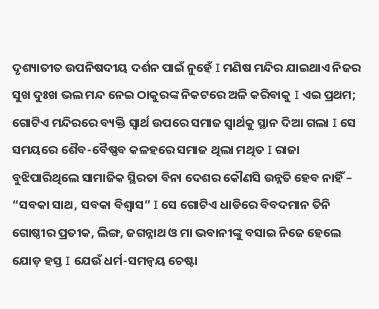ଦୃଶ୍ୟାତୀତ ଉପନିଷଦୀୟ ଦର୍ଶନ ପାଇଁ ନୁହେଁ I ମଣିଷ ମନ୍ଦିର ଯାଇଥାଏ ନିଜର ସୁଖ ଦୁଃଖ ଭଲ ମନ୍ଦ ନେଇ ଠାକୁରଙ୍କ ନିକଟରେ ଅଳି କରିବାକୁ I ଏଇ ପ୍ରଥମ; ଗୋଟିଏ ମନ୍ଦିରରେ ବ୍ୟକ୍ତି ସ୍ୱାର୍ଥ ଉପରେ ସମାଜ ସ୍ୱାର୍ଥକୁ ସ୍ଥାନ ଦିଆ ଗଲା I ସେ ସମୟରେ ଶୈବ-ବୈଷ୍ଣବ କଳହରେ ସମାଜ ଥିଲା ମଥିତ I ରାଜା ବୁଝିପାରିଥିଲେ ସାମାଜିକ ସ୍ଥିରତା ବିନା ଦେଶର କୌଣସି ଉନ୍ନତି ହେବ ନାହିଁ – “ସବକା ସାଥ, ସବକା ବିଶ୍ୱାସ” I ସେ ଗୋଟିଏ ଧାଡିରେ ବିବଦମାନ ତିନି ଗୋଷ୍ଠୀର ପ୍ରତୀକ, ଲିଙ୍ଗ, ଜଗନ୍ନାଥ ଓ ମା ଭବାନୀଙ୍କୁ ବସାଇ ନିଜେ ହେଲେ ଯୋଡ଼ ହସ୍ତ I ଯେଉଁ ଧର୍ମ-ସମନ୍ୱୟ ଚେଷ୍ଟା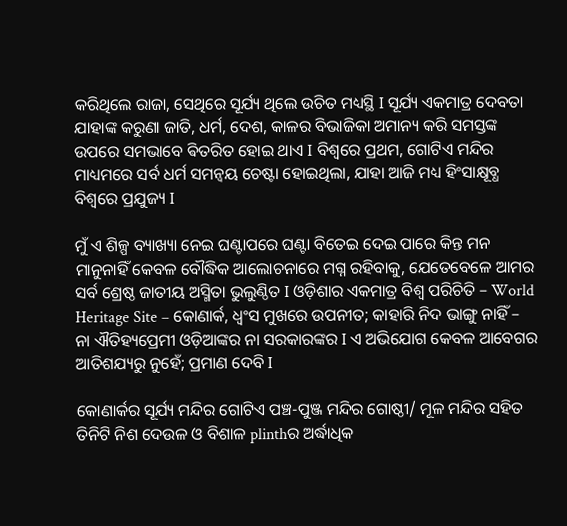କରିଥିଲେ ରାଜା, ସେଥିରେ ସୂର୍ଯ୍ୟ ଥିଲେ ଉଚିତ ମଧ୍ୟସ୍ଥି I ସୂର୍ଯ୍ୟ ଏକମାତ୍ର ଦେବତା ଯାହାଙ୍କ କରୁଣା ଜାତି, ଧର୍ମ, ଦେଶ, କାଳର ବିଭାଜିକା ଅମାନ୍ୟ କରି ସମସ୍ତଙ୍କ ଉପରେ ସମଭାବେ ଵିତରିତ ହୋଇ ଥାଏ I ବିଶ୍ୱରେ ପ୍ରଥମ, ଗୋଟିଏ ମନ୍ଦିର ମାଧ୍ୟମରେ ସର୍ବ ଧର୍ମ ସମନ୍ୱୟ ଚେଷ୍ଟା ହୋଇଥିଲା, ଯାହା ଆଜି ମଧ୍ୟ ହିଂସାକ୍ଷୂବ୍ଧ ବିଶ୍ୱରେ ପ୍ରଯୁଜ୍ୟ I

ମୁଁ ଏ ଶିଳ୍ପ ବ୍ୟାଖ୍ୟା ନେଇ ଘଣ୍ଟାପରେ ଘଣ୍ଟା ବିତେଇ ଦେଇ ପାରେ କିନ୍ତ ମନ ମାନୁନାହିଁ କେବଳ ବୌଦ୍ଧିକ ଆଲୋଚନାରେ ମଗ୍ନ ରହିବାକୁ, ଯେତେବେଳେ ଆମର ସର୍ବ ଶ୍ରେଷ୍ଠ ଜାତୀୟ ଅସ୍ମିତା ଭୁଲୁଣ୍ଠିତ I ଓଡ଼ିଶାର ଏକମାତ୍ର ବିଶ୍ୱ ପରିଚିତି – World Heritage Site – କୋଣାର୍କ, ଧ୍ବଂସ ମୁଖରେ ଉପନୀତ; କାହାରି ନିଦ ଭାଙ୍ଗୁ ନାହିଁ – ନା ଐତିହ୍ୟପ୍ରେମୀ ଓଡ଼ିଆଙ୍କର ନା ସରକାରଙ୍କର I ଏ ଅଭିଯୋଗ କେବଳ ଆବେଗର ଆତିଶଯ୍ୟରୁ ନୁହେଁ; ପ୍ରମାଣ ଦେବି I

କୋଣାର୍କର ସୂର୍ଯ୍ୟ ମନ୍ଦିର ଗୋଟିଏ ପଞ୍ଚ-ପୁଞ୍ଜ ମନ୍ଦିର ଗୋଷ୍ଠୀ/ ମୂଳ ମନ୍ଦିର ସହିତ ତିନିଟି ନିଶ ଦେଉଳ ଓ ବିଶାଳ plinthର ଅର୍ଦ୍ଧାଧିକ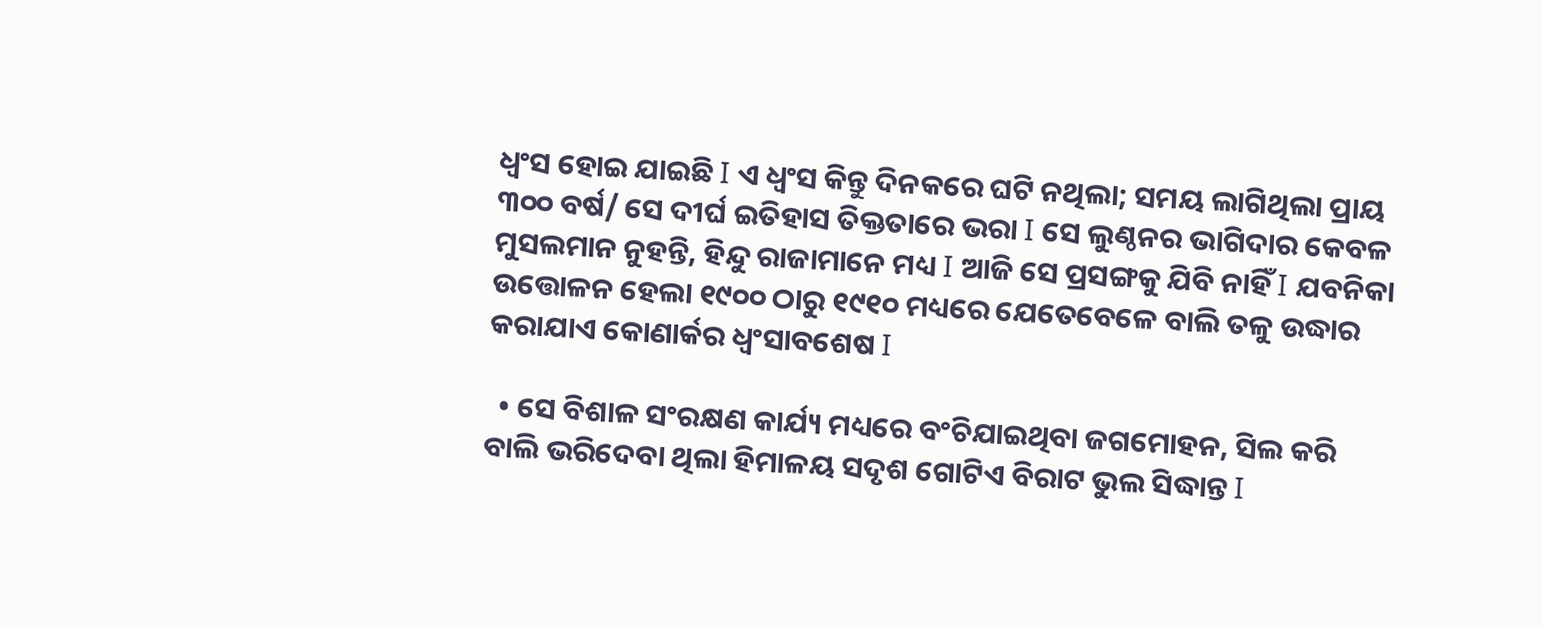ଧ୍ବଂସ ହୋଇ ଯାଇଛି I ଏ ଧ୍ବଂସ କିନ୍ତୁ ଦିନକରେ ଘଟି ନଥିଲା; ସମୟ ଲାଗିଥିଲା ପ୍ରାୟ ୩୦୦ ବର୍ଷ/ ସେ ଦୀର୍ଘ ଇତିହାସ ତିକ୍ତତାରେ ଭରା I ସେ ଲୁଣ୍ଠନର ଭାଗିଦାର କେବଳ ମୁସଲମାନ ନୁହନ୍ତି, ହିନ୍ଦୁ ରାଜାମାନେ ମଧ୍ୟ I ଆଜି ସେ ପ୍ରସଙ୍ଗକୁ ଯିବି ନାହିଁ I ଯବନିକା ଉତ୍ତୋଳନ ହେଲା ୧୯୦୦ ଠାରୁ ୧୯୧୦ ମଧ୍ୟରେ ଯେତେବେଳେ ବାଲି ତଳୁ ଉଦ୍ଧାର କରାଯାଏ କୋଣାର୍କର ଧ୍ୱଂସାବଶେଷ I

  • ସେ ବିଶାଳ ସଂରକ୍ଷଣ କାର୍ଯ୍ୟ ମଧ୍ୟରେ ବଂଚିଯାଇଥିବା ଜଗମୋହନ, ସିଲ କରି ବାଲି ଭରିଦେବା ଥିଲା ହିମାଳୟ ସଦୃଶ ଗୋଟିଏ ବିରାଟ ଭୁଲ ସିଦ୍ଧାନ୍ତ I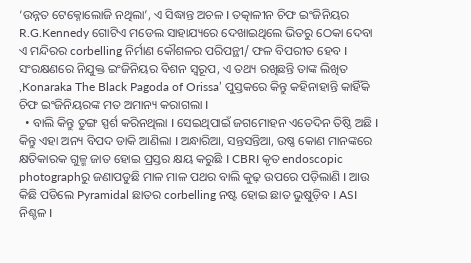‘ଉନ୍ନତ ଟେକ୍ନୋଲୋଜି ନଥିଲା’, ଏ ସିଦ୍ଧାନ୍ତ ଅଚଳ I ତତ୍କାଳୀନ ଚିଫ ଇଂଜିନିୟର R.G.Kennedy ଗୋଟିଏ ମଡେଲ ସାହାଯ୍ୟରେ ଦେଖାଇଥିଲେ ଭିତରୁ ଠେକା ଦେବା ଏ ମନ୍ଦିରର corbelling ନିର୍ମାଣ କୌଶଳର ପରିପନ୍ଥୀ/ ଫଳ ବିପରୀତ ହେବ I ସଂରକ୍ଷଣରେ ନିଯୁକ୍ତ ଇଂଜିନିୟର ବିଶନ ସ୍ୱରୂପ, ଏ ତଥ୍ୟ ରଖିଛନ୍ତି ତାଙ୍କ ଲିଖିତ ,Konaraka The Black Pagoda of Orissa’ ପୁସ୍ତକରେ କିନ୍ତୁ କହିନାହାନ୍ତି କାହିଁକି ଚିଫ ଇଂଜିନିୟରଙ୍କ ମତ ଅମାନ୍ୟ କରାଗଲା I
  • ବାଲି କିନ୍ତୁ ତୁଙ୍ଗ ସ୍ପର୍ଶ କରିନଥିଲା I ସେଇଥିପାଇଁ ଜଗମୋହନ ଏତେଦିନ ତିଷ୍ଠି ଅଛି I କିନ୍ତୁ ଏହା ଅନ୍ୟ ବିପଦ ଡାକି ଆଣିଲା I ଅନ୍ଧାରିଆ, ସନ୍ତସନ୍ତିଆ, ଉଷ୍ଣ କୋଣ ମାନଙ୍କରେ କ୍ଷତିକାରକ ଗୁଳ୍ମ ଜାତ ହୋଇ ପ୍ରସ୍ତର କ୍ଷୟ କରୁଛି I CBRI କୃତ endoscopic photographରୁ ଜଣାପଡୁଛି ମାଳ ମାଳ ପଥର ବାଲି କୁଢ଼ ଉପରେ ପଡ଼ିଲାଣି I ଆଉ କିଛି ପଡିଲେ Pyramidal ଛାତର corbelling ନଷ୍ଟ ହୋଇ ଛାତ ଭୁଷୁଡ଼ିବ I ASI ନିଶ୍ଚଳ I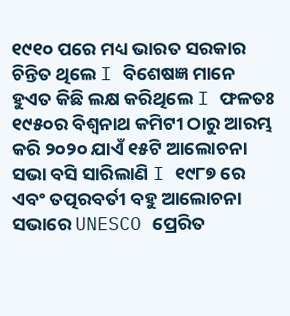୧୯୧୦ ପରେ ମଧ୍ୟ ଭାରତ ସରକାର ଚିନ୍ତିତ ଥିଲେ I ବିଶେଷଜ୍ଞ ମାନେ ହୁଏତ କିଛି ଲକ୍ଷ କରିଥିଲେ I ଫଳତଃ ୧୯୫୦ର ବିଶ୍ୱନାଥ କମିଟୀ ଠାରୁ ଆରମ୍ଭ କରି ୨୦୨୦ ଯାଏଁ ୧୫ଟି ଆଲୋଚନା ସଭା ବସି ସାରିଲାଣି I ୧୯୮୭ ରେ ଏବଂ ତତ୍ପରବର୍ତୀ ବହୁ ଆଲୋଚନା ସଭାରେ UNESCO ପ୍ରେରିତ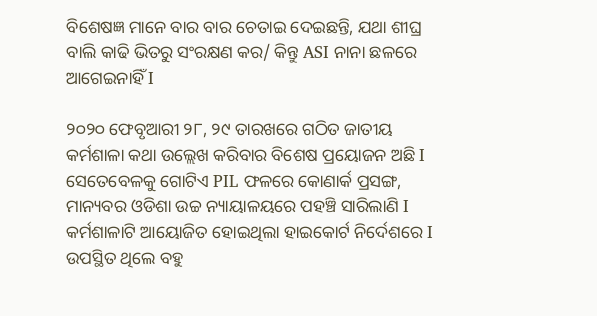ବିଶେଷଜ୍ଞ ମାନେ ବାର ବାର ଚେତାଇ ଦେଇଛନ୍ତି, ଯଥା ଶୀଘ୍ର ବାଲି କାଢି ଭିତରୁ ସଂରକ୍ଷଣ କର/ କିନ୍ତୁ ASI ନାନା ଛଳରେ ଆଗେଇନାହିଁ I

୨୦୨୦ ଫେବୃଆରୀ ୨୮, ୨୯ ତାରଖରେ ଗଠିତ ଜାତୀୟ କର୍ମଶାଳା କଥା ଉଲ୍ଲେଖ କରିବାର ବିଶେଷ ପ୍ରୟୋଜନ ଅଛି I ସେତେବେଳକୁ ଗୋଟିଏ PIL ଫଳରେ କୋଣାର୍କ ପ୍ରସଙ୍ଗ, ମାନ୍ୟବର ଓଡିଶା ଉଚ୍ଚ ନ୍ୟାୟାଳୟରେ ପହଞ୍ଚି ସାରିଲାଣି I କର୍ମଶାଳାଟି ଆୟୋଜିତ ହୋଇଥିଲା ହାଇକୋର୍ଟ ନିର୍ଦେଶରେ I ଉପସ୍ଥିତ ଥିଲେ ବହୁ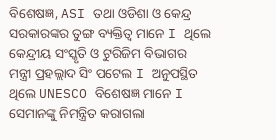ବିଶେଷଜ୍ଞ, ASI ତଥା ଓଡିଶା ଓ କେନ୍ଦ୍ର ସରକାରଙ୍କର ତୁଙ୍ଗ ବ୍ୟକ୍ତିତ୍ବ ମାନେ I ଥିଲେ କେନ୍ଦ୍ରୀୟ ସଂସ୍କୃତି ଓ ଟୁରିଜିମ ବିଭାଗର ମନ୍ତ୍ରୀ ପ୍ରହଲ୍ଲାଦ ସିଂ ପଟେଲ I ଅନୁପସ୍ଥିତ ଥିଲେ UNESCO ବିଶେଷଜ୍ଞ ମାନେ I ସେମାନଙ୍କୁ ନିମନ୍ତ୍ରିତ କରାଗଲା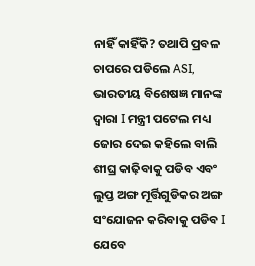ନାହିଁ କାହିଁକି? ତଥାପି ପ୍ରବଳ ଚାପରେ ପଡିଲେ ASI, ଭାରତୀୟ ବିଶେଷଜ୍ଞ ମାନଙ୍କ ଦ୍ୱାରା I ମନ୍ତ୍ରୀ ପଟେଲ ମଧ୍ୟ ଜୋର ଦେଇ କହିଲେ ବାଲି ଶୀଘ୍ର କାଢ଼ିବାକୁ ପଡିବ ଏବଂ ଲୁପ୍ତ ଅଙ୍ଗ ମୂର୍ତ୍ତିଗୁଡିକର ଅଙ୍ଗ ସଂଯୋଜନ କରିବାକୁ ପଡିବ I ଯେବେ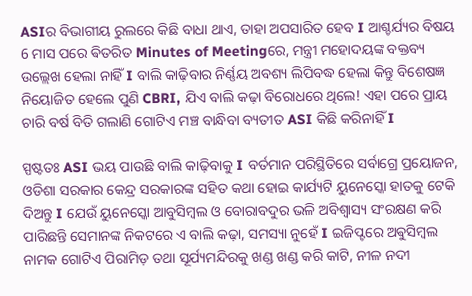ASIର ବିଭାଗୀୟ ରୁଲରେ କିଛି ବାଧା ଥାଏ, ତାହା ଅପସାରିତ ହେବ I ଆଶ୍ଚର୍ଯ୍ୟର ବିଷୟ 6 ମାସ ପରେ ଵିତରିତ Minutes of Meetingରେ, ମନ୍ତ୍ରୀ ମହୋଦୟଙ୍କ ବକ୍ତବ୍ୟ ଉଲ୍ଲେଖ ହେଲା ନାହିଁ I ବାଲି କାଢ଼ିବାର ନିର୍ଣ୍ଣୟ ଅବଶ୍ୟ ଲିପିବଦ୍ଧ ହେଲା କିନ୍ତୁ ବିଶେଷଜ୍ଞ ନିୟୋଜିତ ହେଲେ ପୁଣି CBRI, ଯିଏ ବାଲି କଢ଼ା ବିରୋଧରେ ଥିଲେ! ଏହା ପରେ ପ୍ରାୟ ଚାରି ବର୍ଷ ବିତି ଗଲାଣି ଗୋଟିଏ ମଞ୍ଚ ବାନ୍ଧିବା ବ୍ୟତୀତ ASI କିଛି କରିନାହିଁ I

ସ୍ପଷ୍ଟତଃ ASI ଭୟ ପାଉଛି ବାଲି କାଢ଼ିବାକୁ I ବର୍ତମାନ ପରିସ୍ଥିତିରେ ସର୍ବାଗ୍ରେ ପ୍ରୟୋଜନ, ଓଡିଶା ସରକାର କେନ୍ଦ୍ର ସରକାରଙ୍କ ସହିତ କଥା ହୋଇ କାର୍ଯ୍ୟଟି ୟୁନେସ୍କୋ ହାତକୁ ଟେକି ଦିଅନ୍ତୁ I ଯେଉଁ ୟୁନେସ୍କୋ ଆବୁସିମ୍ବଲ ଓ ବୋରାବଦୁର ଭଳି ଅବିଶ୍ବାସ୍ୟ ସଂରକ୍ଷଣ କରି ପାରିଛନ୍ତି ସେମାନଙ୍କ ନିକଟରେ ଏ ବାଲି କଢ଼ା, ସମସ୍ୟା ନୁହେଁ I ଇଜିପ୍ଟରେ ଅଵୁସିମ୍ବଲ ନାମକ ଗୋଟିଏ ପିରାମିଡ଼ ତଥା ସୂର୍ଯ୍ୟମନ୍ଦିରକୁ ଖଣ୍ଡ ଖଣ୍ଡ କରି କାଟି, ନୀଳ ନଦୀ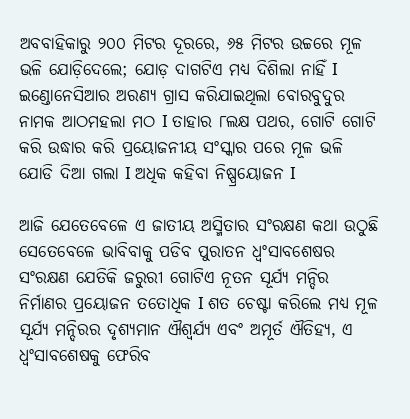ଅବବାହିକାରୁ ୨୦୦ ମିଟର ଦୂରରେ, ୬୫ ମିଟର ଉଚ୍ଚରେ ମୂଳ ଭଳି ଯୋଡ଼ିଦେଲେ; ଯୋଡ଼ ଦାଗଟିଏ ମଧ୍ୟ ଦିଶିଲା ନାହିଁ I ଇଣ୍ଡୋନେସିଆର ଅରଣ୍ୟ ଗ୍ରାସ କରିଯାଇଥିଲା ବୋରବୁଦୁର ନାମକ ଆଠମହଲା ମଠ I ତାହାର ୮ଲକ୍ଷ ପଥର, ଗୋଟି ଗୋଟି କରି ଉଦ୍ଧାର କରି ପ୍ରୟୋଜନୀୟ ସଂସ୍କାର ପରେ ମୂଳ ଭଳି ଯୋଡି ଦିଆ ଗଲା I ଅଧିକ କହିବା ନିଷ୍ପ୍ରୟୋଜନ I

ଆଜି ଯେତେବେଳେ ଏ ଜାତୀୟ ଅସ୍ମିତାର ସଂରକ୍ଷଣ କଥା ଉଠୁଛି ସେତେବେଳେ ଭାବିବାକୁ ପଡିବ ପୁରାତନ ଧ୍ଵଂସାବଶେଷର ସଂରକ୍ଷଣ ଯେତିକି ଜରୁରୀ ଗୋଟିଏ ନୂତନ ସୂର୍ଯ୍ୟ ମନ୍ଦିର ନିର୍ମାଣର ପ୍ରୟୋଜନ ତତୋଧିକ I ଶତ ଚେଷ୍ଟା କରିଲେ ମଧ୍ୟ ମୂଳ ସୂର୍ଯ୍ୟ ମନ୍ଦିରର ଦୃଶ୍ୟମାନ ଐଶ୍ୱର୍ଯ୍ୟ ଏବଂ ଅମୂର୍ତ ଐତିହ୍ୟ, ଏ ଧ୍ଵଂସାବଶେଷକୁ ଫେରିବ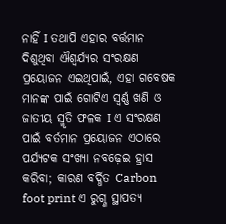ନାହିଁ I ତଥାପି ଏହାର ବର୍ତ୍ତମାନ ଦିଶୁଥିବା ଐଶ୍ୱର୍ଯ୍ୟର ସଂରକ୍ଷଣ ପ୍ରୟୋଜନ ଏଇଥିପାଇଁ, ଏହା ଗବେଷକ ମାନଙ୍କ ପାଇଁ ଗୋଟିଏ ସ୍ବର୍ଣ୍ଣ ଖଣି ଓ ଜାତୀୟ ସ୍ମୃତି ଫଳକ I ଏ ସଂରକ୍ଷଣ ପାଇଁ ବର୍ତମାନ ପ୍ରୟୋଜନ ଏଠାରେ ପର୍ଯ୍ୟଟକ ସଂଖ୍ୟା ନବଢ଼େଇ ହ୍ରାସ କରିବା; କାରଣ ବର୍ଦ୍ଧିତ Carbon foot print ଏ ରୁଗ୍ଣ ସ୍ଥାପତ୍ୟ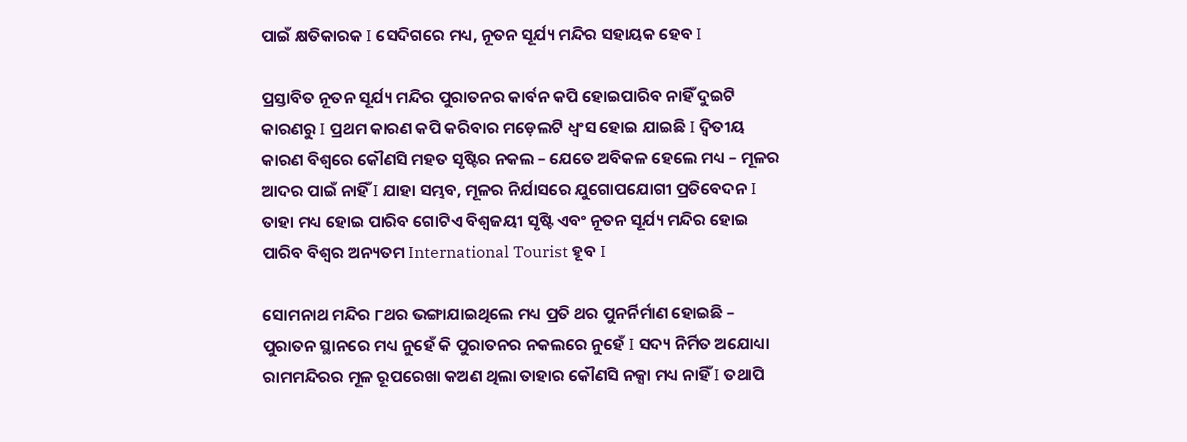ପାଇଁ କ୍ଷତିକାରକ I ସେଦିଗରେ ମଧ୍ୟ, ନୂତନ ସୂର୍ଯ୍ୟ ମନ୍ଦିର ସହାୟକ ହେବ I

ପ୍ରସ୍ତାବିତ ନୂତନ ସୂର୍ଯ୍ୟ ମନ୍ଦିର ପୁରାତନର କାର୍ବନ କପି ହୋଇପାରିବ ନାହିଁ ଦୁଇଟି କାରଣରୁ I ପ୍ରଥମ କାରଣ କପି କରିବାର ମଡ଼େଲଟି ଧ୍ବଂସ ହୋଇ ଯାଇଛି I ଦ୍ଵିତୀୟ କାରଣ ବିଶ୍ୱରେ କୌଣସି ମହତ ସୃଷ୍ଟିର ନକଲ – ଯେତେ ଅବିକଳ ହେଲେ ମଧ୍ୟ – ମୂଳର ଆଦର ପାଇଁ ନାହିଁ I ଯାହା ସମ୍ଭବ, ମୂଳର ନିର୍ଯାସରେ ଯୁଗୋପଯୋଗୀ ପ୍ରତିବେଦନ I ତାହା ମଧ୍ୟ ହୋଇ ପାରିବ ଗୋଟିଏ ବିଶ୍ୱଜୟୀ ସୃଷ୍ଟି ଏବଂ ନୂତନ ସୂର୍ଯ୍ୟ ମନ୍ଦିର ହୋଇ ପାରିବ ବିଶ୍ୱର ଅନ୍ୟତମ International Tourist ହୂବ I

ସୋମନାଥ ମନ୍ଦିର ୮ଥର ଭଙ୍ଗାଯାଇଥିଲେ ମଧ୍ୟ ପ୍ରତି ଥର ପୁନର୍ନିର୍ମାଣ ହୋଇଛି – ପୁରାତନ ସ୍ଥାନରେ ମଧ୍ୟ ନୁହେଁ କି ପୁରାତନର ନକଲରେ ନୁହେଁ I ସଦ୍ୟ ନିର୍ମିତ ଅଯୋଧ୍ୟା ରାମମନ୍ଦିରର ମୂଳ ରୂପରେଖା କଅଣ ଥିଲା ତାହାର କୌଣସି ନକ୍ସା ମଧ୍ୟ ନାହିଁ I ତଥାପି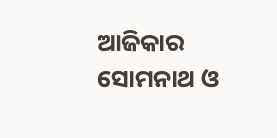ଆଜିକାର ସୋମନାଥ ଓ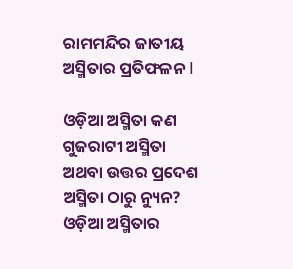ରାମମନ୍ଦିର ଜାତୀୟ ଅସ୍ମିତାର ପ୍ରତିଫଳନ I

ଓଡ଼ିଆ ଅସ୍ମିତା କଣ ଗୁଜରାଟୀ ଅସ୍ମିତା ଅଥବା ଉତ୍ତର ପ୍ରଦେଶ ଅସ୍ମିତା ଠାରୁ ନ୍ୟୁନ? ଓଡ଼ିଆ ଅସ୍ମିତାର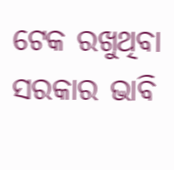ଟେକ ରଖୁଥିବା ସରକାର ଭାବି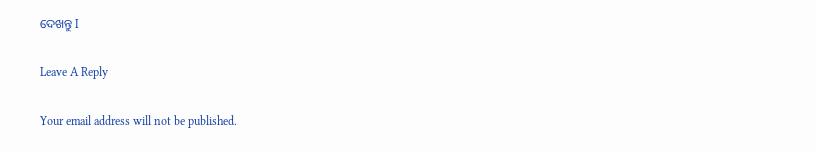ଦେଖନ୍ତୁ I

Leave A Reply

Your email address will not be published.